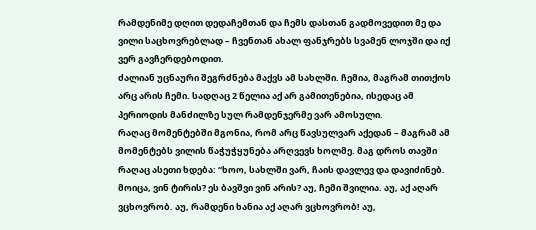რამდენიმე დღით დედაჩემთან და ჩემს დასთან გადმოვედით მე და ვილი საცხოვრებლად – ჩვენთან ახალ ფანჯრებს სვამენ ლოჯში და იქ ვერ გავჩერდებოდით.
ძალიან უცნაური შეგრძნება მაქვს ამ სახლში. ჩემია, მაგრამ თითქოს არც არის ჩემი. სადღაც 2 წელია აქ არ გამითენებია, ისედაც ამ პერიოდის მანძილზე სულ რამდენჯერმე ვარ ამოსული.
რაღაც მომენტებში მგონია, რომ არც წავსულვარ აქედან – მაგრამ ამ მომენტებს ვილის წაჭუჭყუნება არღვევს ხოლმე. მაგ დროს თავში რაღაც ასეთი ხდება: “ხოო, სახლში ვარ, ჩაის დავლევ და დავიძინებ. მოიცა, ვინ ტირის? ეს ბავშვი ვინ არის? აუ, ჩემი შვილია. აუ, აქ აღარ ვცხოვრობ. აუ, რამდენი ხანია აქ აღარ ვცხოვრობ! აუ,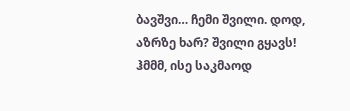ბავშვი… ჩემი შვილი. დოდ, აზრზე ხარ? შვილი გყავს! ჰმმმ, ისე საკმაოდ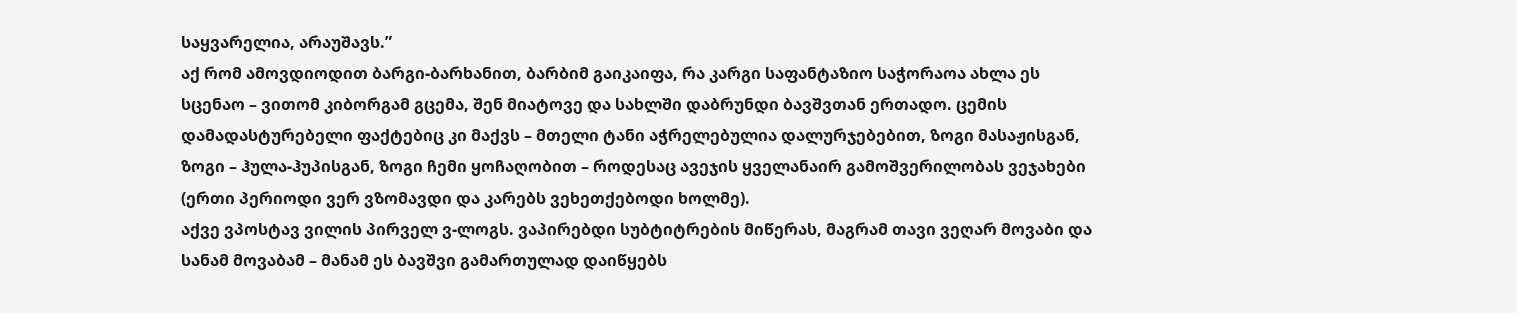საყვარელია, არაუშავს.”
აქ რომ ამოვდიოდით ბარგი-ბარხანით, ბარბიმ გაიკაიფა, რა კარგი საფანტაზიო საჭორაოა ახლა ეს სცენაო – ვითომ კიბორგამ გცემა, შენ მიატოვე და სახლში დაბრუნდი ბავშვთან ერთადო. ცემის დამადასტურებელი ფაქტებიც კი მაქვს – მთელი ტანი აჭრელებულია დალურჯებებით, ზოგი მასაჟისგან, ზოგი – ჰულა-ჰუპისგან, ზოგი ჩემი ყოჩაღობით – როდესაც ავეჯის ყველანაირ გამოშვერილობას ვეჯახები (ერთი პერიოდი ვერ ვზომავდი და კარებს ვეხეთქებოდი ხოლმე).
აქვე ვპოსტავ ვილის პირველ ვ-ლოგს. ვაპირებდი სუბტიტრების მიწერას, მაგრამ თავი ვეღარ მოვაბი და სანამ მოვაბამ – მანამ ეს ბავშვი გამართულად დაიწყებს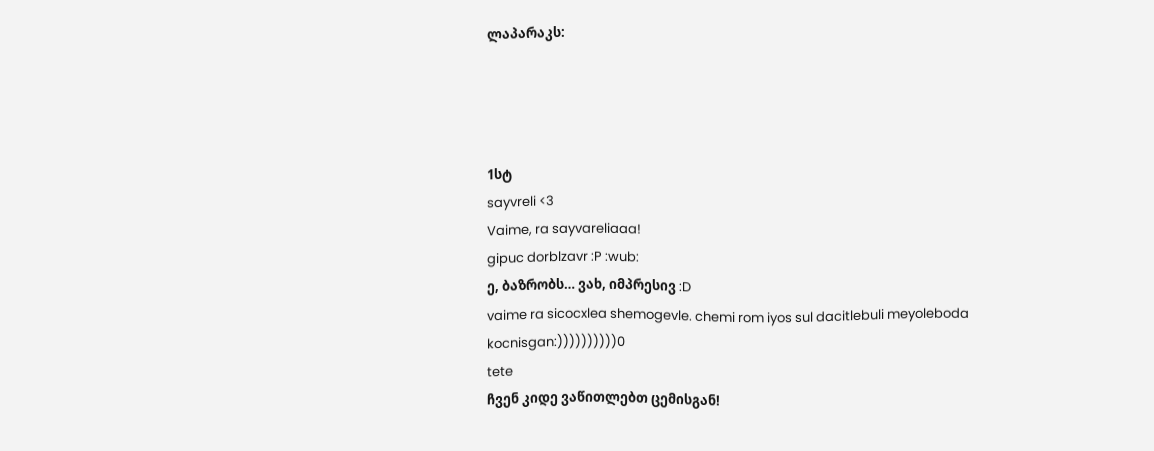ლაპარაკს:




1სტ
sayvreli <3
Vaime, ra sayvareliaaa!
gipuc dorblzavr :P :wub:
ე, ბაზრობს… ვახ, იმპრესივ :D
vaime ra sicocxlea shemogevle. chemi rom iyos sul dacitlebuli meyoleboda kocnisgan:))))))))))0
tete
ჩვენ კიდე ვაწითლებთ ცემისგან!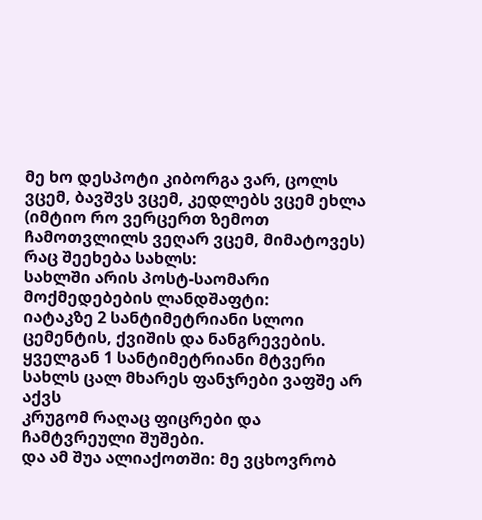მე ხო დესპოტი კიბორგა ვარ, ცოლს ვცემ, ბავშვს ვცემ, კედლებს ვცემ ეხლა (იმტიო რო ვერცერთ ზემოთ ჩამოთვლილს ვეღარ ვცემ, მიმატოვეს)
რაც შეეხება სახლს:
სახლში არის პოსტ-საომარი მოქმედებების ლანდშაფტი:
იატაკზე 2 სანტიმეტრიანი სლოი ცემენტის, ქვიშის და ნანგრევების.
ყველგან 1 სანტიმეტრიანი მტვერი
სახლს ცალ მხარეს ფანჯრები ვაფშე არ აქვს
კრუგომ რაღაც ფიცრები და ჩამტვრეული შუშები.
და ამ შუა ალიაქოთში: მე ვცხოვრობ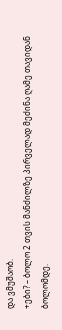და ვმუშაობ.
+ები? – ბოლო 2 თვის მანძილზე პირველად მეძინა ღამე თავიდან ბოლომდე.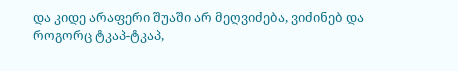და კიდე არაფერი შუაში არ მეღვიძება, ვიძინებ და როგორც ტკაპ-ტკაპ,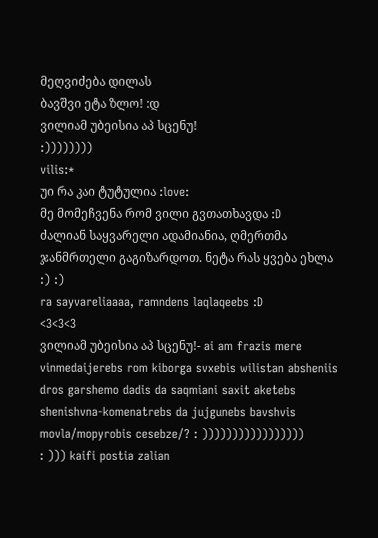მეღვიძება დილას
ბავშვი ეტა ზლო! :დ
ვილიამ უბეისია აპ სცენუ!
:))))))))
vilis:*
უი რა კაი ტუტულია :love:
მე მომეჩვენა რომ ვილი გვთათხავდა :D
ძალიან საყვარელი ადამიანია, ღმერთმა ჯანმრთელი გაგიზარდოთ. ნეტა რას ყვება ეხლა :) :)
ra sayvareliaaaa, ramndens laqlaqeebs :D
<3<3<3
ვილიამ უბეისია აპ სცენუ!- ai am frazis mere vinmedaijerebs rom kiborga svxebis wilistan absheniis dros garshemo dadis da saqmiani saxit aketebs shenishvna-komenatrebs da jujgunebs bavshvis movla/mopyrobis cesebze/? : )))))))))))))))))
: ))) kaifi postia zalian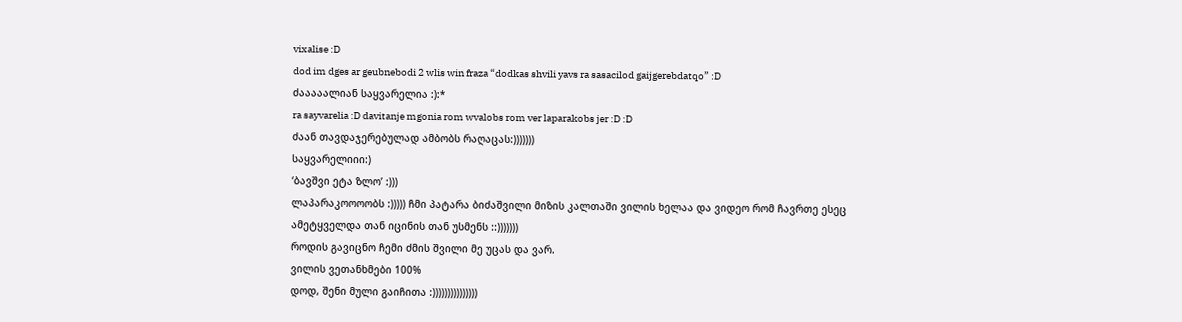vixalise :D
dod im dges ar geubnebodi 2 wlis win fraza “dodkas shvili yavs ra sasacilod gaijgerebdatqo” :D
ძააააალიან საყვარელია :):*
ra sayvarelia :D davitanje mgonia rom wvalobs rom ver laparakobs jer :D :D
ძაან თავდაჯერებულად ამბობს რაღაცას:)))))))
საყვარელიიი:)
‘ბავშვი ეტა ზლო’ :)))
ლაპარაკოოოობს :))))) ჩმი პატარა ბიძაშვილი მიზის კალთაში ვილის ხელაა და ვიდეო რომ ჩავრთე ესეც ამეტყველდა თან იცინის თან უსმენს ::)))))))
როდის გავიცნო ჩემი ძმის შვილი მე უცას და ვარ.
ვილის ვეთანხმები 100%
დოდ, შენი მული გაიჩითა :)))))))))))))))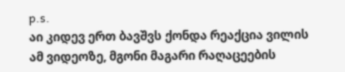p.s.
აი კიდევ ერთ ბავშვს ქონდა რეაქცია ვილის ამ ვიდეოზე, მგონი მაგარი რაღაცეების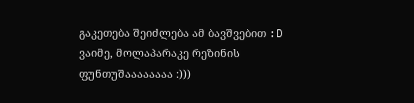გაკეთება შეიძლება ამ ბავშვებით :D
ვაიმე, მოლაპარაკე რეზინის ფუნთუშაააააააა :)))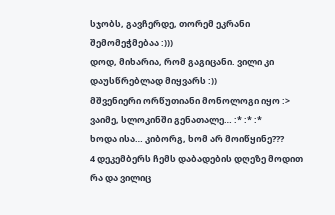სჯობს, გავჩერდე, თორემ ეკრანი შემომეჭმებაა :)))
დოდ, მიხარია, რომ გაგიცანი. ვილი კი დაუსწრებლად მიყვარს :))
მშვენიერი ორწუთიანი მონოლოგი იყო :>
ვაიმე, სლოკინში გენათალე… :* :* :*
ხოდა ისა… კიბორგ, ხომ არ მოიწყინე???
4 დეკემბერს ჩემს დაბადების დღეზე მოდით რა და ვილიც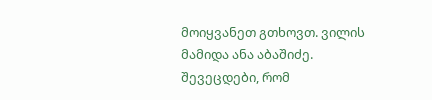მოიყვანეთ გთხოვთ. ვილის მამიდა ანა აბაშიძე.
შევეცდები, რომ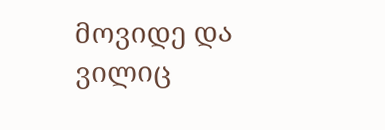მოვიდე და ვილიც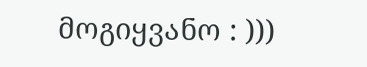მოგიყვანო : )))